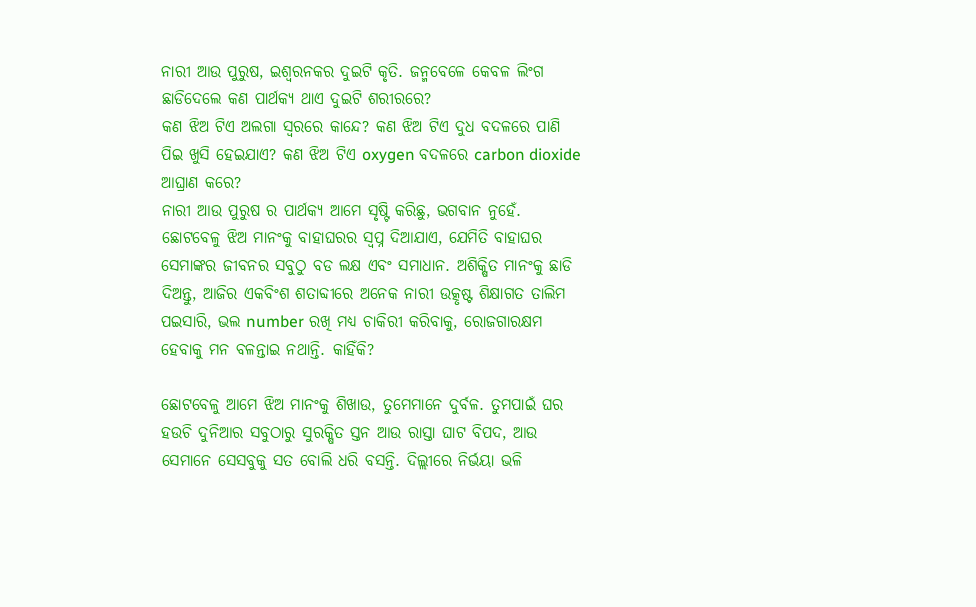ନାରୀ ଆଉ ପୁରୁଷ, ଇଶ୍ୱରନକର ଦୁଇଟି କୃତି. ଜନ୍ମବେଳେ କେବଳ ଲିଂଗ ଛାଡିଦେଲେ କଣ ପାର୍ଥକ୍ୟ ଥାଏ ଦୁଇଟି ଶରୀରରେ?
କଣ ଝିଅ ଟିଏ ଅଲଗା ସ୍ବରରେ କାନ୍ଦେ? କଣ ଝିଅ ଟିଏ ଦୁଧ ବଦଳରେ ପାଣି ପିଇ ଖୁସି ହେଇଯାଏ? କଣ ଝିଅ ଟିଏ oxygen ବଦଳରେ carbon dioxide ଆଘ୍ରାଣ କରେ?
ନାରୀ ଆଉ ପୁରୁଷ ର ପାର୍ଥକ୍ୟ ଆମେ ସୃଷ୍ଟି କରିଛୁ, ଭଗବାନ ନୁହେଁ.
ଛୋଟବେଳୁ ଝିଅ ମାନଂକୁ ବାହାଘରର ସ୍ବପ୍ନ ଦିଆଯାଏ, ଯେମିତି ବାହାଘର ସେମାଙ୍କର ଜୀବନର ସବୁଠୁ ବଡ ଲକ୍ଷ ଏବଂ ସମାଧାନ. ଅଶିକ୍ଷିତ ମାନଂକୁ ଛାଡି ଦିଅନ୍ତୁ, ଆଜିର ଏକବିଂଶ ଶତାବ୍ଦୀରେ ଅନେକ ନାରୀ ଉତ୍କୃଷ୍ଟ ଶିକ୍ଷାଗତ ତାଲିମ ପଇସାରି, ଭଲ number ରଖି ମଧ୍ୟ ଚାକିରୀ କରିବାକୁ, ରୋଜଗାରକ୍ଷମ ହେବାକୁ ମନ ବଳନ୍ତାଇ ନଥାନ୍ତି. କାହିଁକି?

ଛୋଟବେଳୁ ଆମେ ଝିଅ ମାନଂକୁ ଶିଖାଉ, ତୁମେମାନେ ଦୁର୍ବଳ. ତୁମପାଇଁ ଘର ହଉଚି ଦୁନିଆର ସବୁଠାରୁ ସୁରକ୍ଷିତ ସ୍ତନ ଆଉ ରାସ୍ତା ଘାଟ ବିପଦ, ଆଉ ସେମାନେ ସେସବୁକୁ ସତ ବୋଲି ଧରି ବସନ୍ତି. ଦିଲ୍ଲୀରେ ନିର୍ଭୟା ଭଳି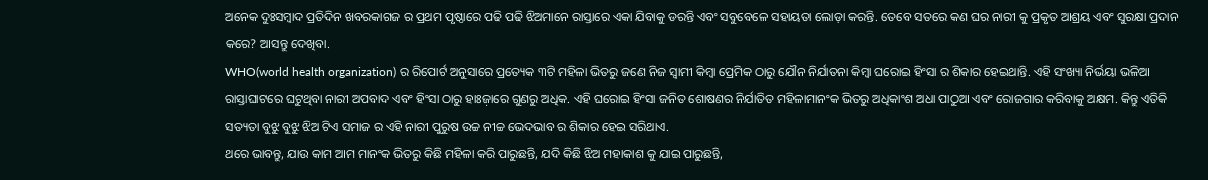ଅନେକ ଦୁଃସମ୍ବାଦ ପ୍ରତିଦିନ ଖବରକାଗଜ ର ପ୍ରଥମ ପୃଷ୍ଠାରେ ପଢି ପଢି ଝିଅମାନେ ରାସ୍ତାରେ ଏକା ଯିବାକୁ ଡରନ୍ତି ଏବଂ ସବୁବେଳେ ସହାୟତା ଲୋଡ଼ା କରନ୍ତି. ତେବେ ସତରେ କଣ ଘର ନାରୀ କୁ ପ୍ରକୃତ ଆଶ୍ରୟ ଏବଂ ସୁରକ୍ଷା ପ୍ରଦାନ କରେ? ଆସନ୍ତୁ ଦେଖିବା.
WHO(world health organization) ର ରିପୋର୍ଟ ଅନୁସାରେ ପ୍ରତ୍ୟେକ ୩ଟି ମହିଳା ଭିତରୁ ଜଣେ ନିଜ ସ୍ଵାମୀ କିମ୍ବା ପ୍ରେମିକ ଠାରୁ ଯୌନ ନିର୍ଯାତନା କିମ୍ବା ଘରୋଇ ହିଂସା ର ଶିକାର ହେଇଥାନ୍ତି. ଏହି ସଂଖ୍ୟା ନିର୍ଭୟା ଭଳିଆ ରାସ୍ତାଘାଟରେ ଘଟୁଥିବା ନାରୀ ଅପବାଦ ଏବଂ ହିଂସା ଠାରୁ ହାଃଜ଼ାରେ ଗୁଣରୁ ଅଧିକ. ଏହି ଘରୋଇ ହିଂସା ଜନିତ ଶୋଷଣର ନିର୍ଯାତିତ ମହିଳାମାନଂକ ଭିତରୁ ଅଧିକାଂଶ ଅଧା ପାଠୁଆ ଏବଂ ରୋଜଗାର କରିବାକୁ ଅକ୍ଷମ. କିନ୍ତୁ ଏତିକି ସତ୍ୟତା ବୁଝୁ ବୁଝୁ ଝିଅ ଟିଏ ସମାଜ ର ଏହି ନାରୀ ପୁରୁଷ ଉଚ୍ଚ ନୀଚ୍ଚ ଭେଦଭାବ ର ଶିକାର ହେଇ ସରିଥାଏ.
ଥରେ ଭାବନ୍ତୁ, ଯାଉ କାମ ଆମ ମାନଂକ ଭିତରୁ କିଛି ମହିଳା କରି ପାରୁଛନ୍ତି, ଯଦି କିଛି ଝିଅ ମହାକାଶ କୁ ଯାଇ ପାରୁଛନ୍ତି,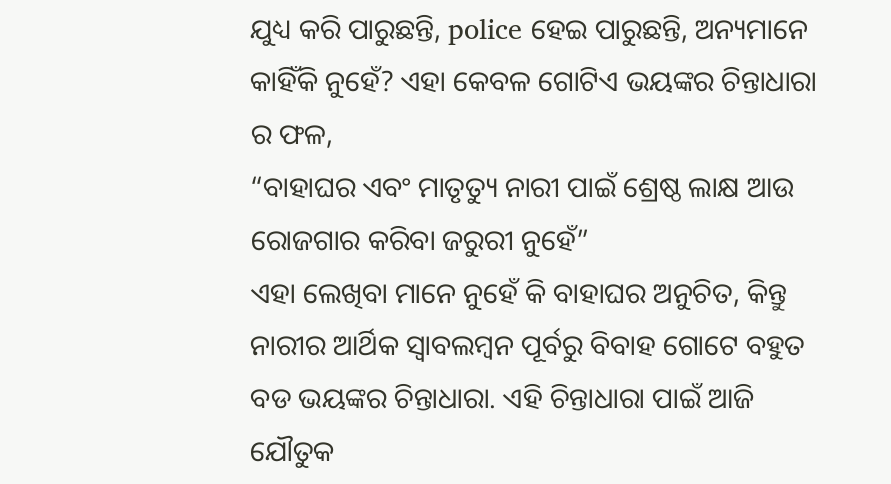ଯୁଧ୍ୟ କରି ପାରୁଛନ୍ତି, police ହେଇ ପାରୁଛନ୍ତି, ଅନ୍ୟମାନେ କାହିଁକି ନୁହେଁ? ଏହା କେବଳ ଗୋଟିଏ ଭୟଙ୍କର ଚିନ୍ତାଧାରା ର ଫଳ,
“ବାହାଘର ଏବଂ ମାତୃତ୍ୟୁ ନାରୀ ପାଇଁ ଶ୍ରେଷ୍ଠ ଲାକ୍ଷ ଆଉ ରୋଜଗାର କରିବା ଜରୁରୀ ନୁହେଁ”
ଏହା ଲେଖିବା ମାନେ ନୁହେଁ କି ବାହାଘର ଅନୁଚିତ, କିନ୍ତୁ ନାରୀର ଆର୍ଥିକ ସ୍ୱାବଲମ୍ବନ ପୂର୍ବରୁ ବିବାହ ଗୋଟେ ବହୁତ ବଡ ଭୟଙ୍କର ଚିନ୍ତାଧାରା. ଏହି ଚିନ୍ତାଧାରା ପାଇଁ ଆଜି ଯୌତୁକ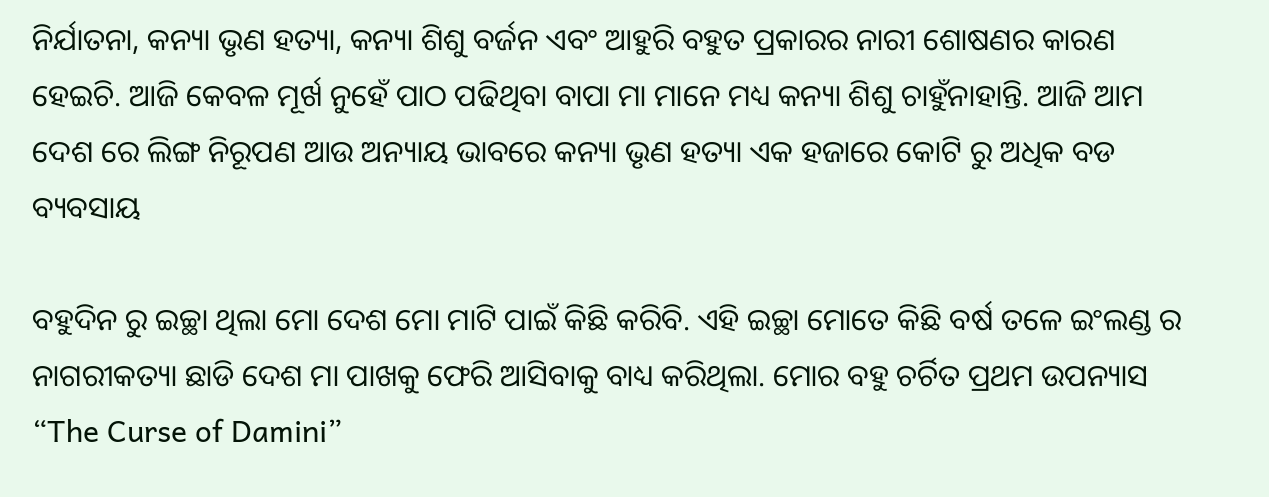ନିର୍ଯାତନା, କନ୍ୟା ଭୃଣ ହତ୍ୟା, କନ୍ୟା ଶିଶୁ ବର୍ଜନ ଏବଂ ଆହୁରି ବହୁତ ପ୍ରକାରର ନାରୀ ଶୋଷଣର କାରଣ ହେଇଚି. ଆଜି କେବଳ ମୂର୍ଖ ନୁହେଁ ପାଠ ପଢିଥିବା ବାପା ମା ମାନେ ମଧ୍ୟ କନ୍ୟା ଶିଶୁ ଚାହୁଁନାହାନ୍ତି. ଆଜି ଆମ ଦେଶ ରେ ଲିଙ୍ଗ ନିରୂପଣ ଆଉ ଅନ୍ୟାୟ ଭାବରେ କନ୍ୟା ଭୃଣ ହତ୍ୟା ଏକ ହଜାରେ କୋଟି ରୁ ଅଧିକ ବଡ ବ୍ୟବସାୟ

ବହୁଦିନ ରୁ ଇଚ୍ଛା ଥିଲା ମୋ ଦେଶ ମୋ ମାଟି ପାଇଁ କିଛି କରିବି. ଏହି ଇଚ୍ଛା ମୋତେ କିଛି ବର୍ଷ ତଳେ ଇଂଲଣ୍ଡ ର ନାଗରୀକତ୍ୟା ଛାଡି ଦେଶ ମା ପାଖକୁ ଫେରି ଆସିବାକୁ ବାଧ୍ୟ କରିଥିଲା. ମୋର ବହୁ ଚର୍ଚିତ ପ୍ରଥମ ଉପନ୍ୟାସ “The Curse of Damini”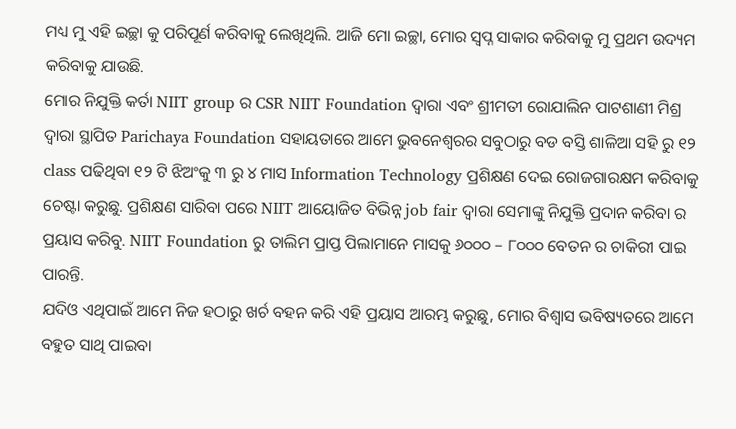ମଧ୍ୟ ମୁ ଏହି ଇଚ୍ଛା କୁ ପରିପୂର୍ଣ କରିବାକୁ ଲେଖିଥିଲି. ଆଜି ମୋ ଇଚ୍ଛା, ମୋର ସ୍ବପ୍ନ ସାକାର କରିବାକୁ ମୁ ପ୍ରଥମ ଉଦ୍ୟମ କରିବାକୁ ଯାଉଛି.
ମୋର ନିଯୁକ୍ତି କର୍ତା NIIT group ର CSR NIIT Foundation ଦ୍ୱାରା ଏବଂ ଶ୍ରୀମତୀ ରୋଯାଲିନ ପାଟଶାଣୀ ମିଶ୍ର ଦ୍ୱାରା ସ୍ଥାପିତ Parichaya Foundation ସହାୟତାରେ ଆମେ ଭୁବନେଶ୍ୱରର ସବୁଠାରୁ ବଡ ବସ୍ତି ଶାଳିଆ ସହି ରୁ ୧୨ class ପଢିଥିବା ୧୨ ଟି ଝିଅଂକୁ ୩ ରୁ ୪ ମାସ Information Technology ପ୍ରଶିକ୍ଷଣ ଦେଇ ରୋଜଗାରକ୍ଷମ କରିବାକୁ ଚେଷ୍ଟା କରୁଛୁ. ପ୍ରଶିକ୍ଷଣ ସାରିବା ପରେ NIIT ଆୟୋଜିତ ବିଭିନ୍ନ job fair ଦ୍ୱାରା ସେମାଙ୍କୁ ନିଯୁକ୍ତି ପ୍ରଦାନ କରିବା ର ପ୍ରୟାସ କରିବୁ. NIIT Foundation ରୁ ତାଲିମ ପ୍ରାପ୍ତ ପିଲାମାନେ ମାସକୁ ୬୦୦୦ – ୮୦୦୦ ବେତନ ର ଚାକିରୀ ପାଇ ପାରନ୍ତି.
ଯଦିଓ ଏଥିପାଇଁ ଆମେ ନିଜ ହଠାରୁ ଖର୍ଚ ବହନ କରି ଏହି ପ୍ରୟାସ ଆରମ୍ଭ କରୁଛୁ, ମୋର ବିଶ୍ୱାସ ଭବିଷ୍ୟତରେ ଆମେ ବହୁତ ସାଥି ପାଇବା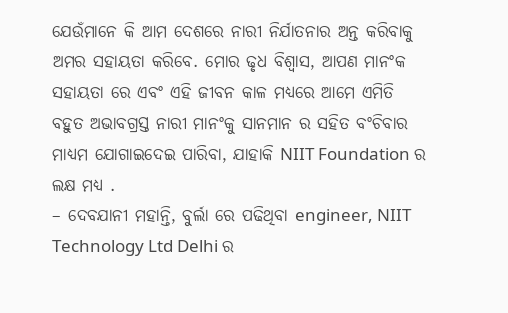ଯେଉଁମାନେ କି ଆମ ଦେଶରେ ନାରୀ ନିର୍ଯାତନାର ଅନ୍ତ କରିବାକୁ ଅମର ସହାୟତା କରିବେ. ମୋର ଢୃଧ ବିଶ୍ୱାସ, ଆପଣ ମାନଂକ ସହାୟତା ରେ ଏବଂ ଏହି ଜୀବନ କାଳ ମଧ୍ୟରେ ଆମେ ଏମିତି ବହୁତ ଅଭାବଗ୍ରସ୍ତ ନାରୀ ମାନଂକୁ ସାନମାନ ର ସହିତ ବଂଚିବାର ମାଧ୍ୟମ ଯୋଗାଇଦେଇ ପାରିବା, ଯାହାକି NIIT Foundation ର ଲକ୍ଷ ମଧ୍ୟ .
– ଦେବଯାନୀ ମହାନ୍ତି, ବୁର୍ଲା ରେ ପଢିଥିବା engineer, NIIT Technology Ltd Delhi ର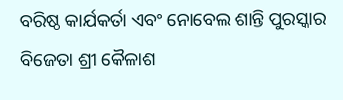ବରିଷ୍ଠ କାର୍ଯକର୍ତା ଏବଂ ନୋବେଲ ଶାନ୍ତି ପୁରସ୍କାର ବିଜେତା ଶ୍ରୀ କୈଳାଶ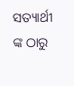ସତ୍ୟାର୍ଥୀ ଙ୍କ ଠାରୁ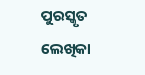ପୁରସ୍କୃତ ଲେଖିକା